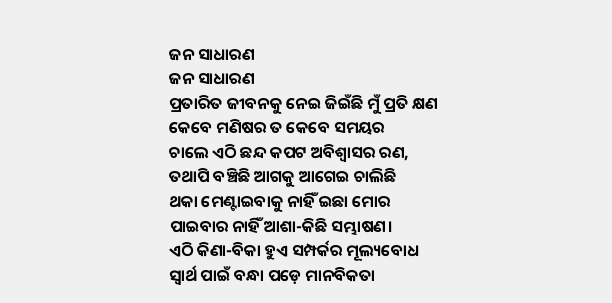ଜନ ସାଧାରଣ
ଜନ ସାଧାରଣ
ପ୍ରତାରିତ ଜୀବନକୁ ନେଇ ଜିଇଁଛି ମୁଁ ପ୍ରତି କ୍ଷଣ
କେବେ ମଣିଷର ତ କେବେ ସମୟର
ଚାଲେ ଏଠି ଛନ୍ଦ କପଟ ଅବିଶ୍ୱାସର ରଣ,
ତଥାପି ବଞ୍ଚିଛି ଆଗକୁ ଆଗେଇ ଚାଲିଛି
ଥକା ମେଣ୍ଟାଇବାକୁ ନାହିଁ ଇଛା ମୋର
ପାଇବାର ନାହିଁ ଆଶା-କିଛି ସମ୍ଭାଷଣ।
ଏଠି କିଣା-ବିକା ହୁଏ ସମ୍ପର୍କର ମୂଲ୍ୟବୋଧ
ସ୍ବାର୍ଥ ପାଇଁ ବନ୍ଧା ପଡ଼େ ମାନବିକତା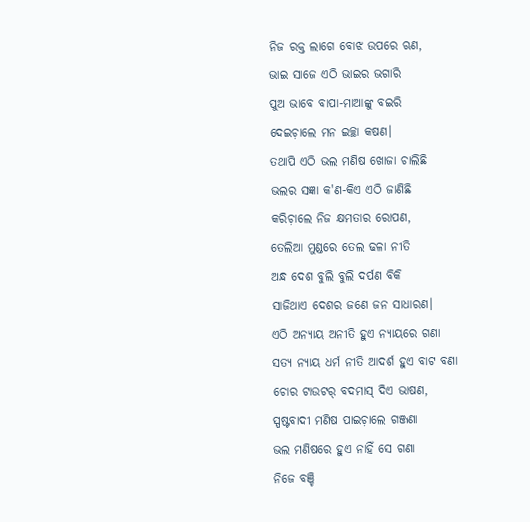ନିଜ ରକ୍ତ ଲାଗେ ବୋଝ ଉପରେ ଋଣ,
ଭାଇ ସାଜେ ଏଠି ଭାଇର ଭଗାରି
ପୁଅ ଭାବେ ବାପା-ମାଆଙ୍କୁ ବଇରି
ଦେଇଚ଼ାଲେ ମନ ଇଚ୍ଛା କଷଣ।
ତଥାପି ଏଠି ଭଲ ମଣିଷ ଖୋଜା ଚାଲିଛି
ଭଲର ସଜ୍ଞା କ'ଣ-କିଏ ଏଠି ଜାଣିଛି
କରିଚ଼ାଲେ ନିଜ କ୍ଷମତାର ରୋପଣ,
ତେଲିଆ ମୁଣ୍ଡରେ ତେଲ ଢଳା ନୀତି
ଅନ୍ଧ ଦେଶ ବୁଲି ବୁଲି ଦର୍ପଣ ବିକି
ସାଜିଥାଏ ଦେଶର ଜଣେ ଜନ ସାଧାରଣ।
ଏଠି ଅନ୍ଯାୟ ଅନୀତି ହୁଏ ନ୍ଯାୟରେ ଗଣା
ସତ୍ଯ ନ୍ଯାୟ ଧର୍ମ ନୀତି ଆଦର୍ଶ ହୁଏ ବାଟ ବଣା
ଚୋର ଟାଉଟର୍ ବଦମାସ୍ ଦିଏ ଭାଷଣ,
ସ୍ପଷ୍ଟବାଦୀ ମଣିଷ ପାଇଚ଼ାଲେ ଗଞ୍ଜଣା
ଭଲ ମଣିଷରେ ହୁଏ ନାହିଁ ସେ ଗଣା
ନିଜେ ବଞ୍ଚି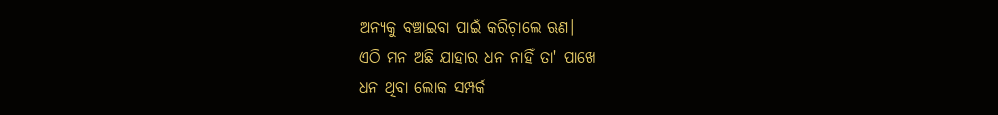ଅନ୍ଯକୁ ବଞ୍ଚାଇବା ପାଇଁ କରିଚ଼ାଲେ ଋଣ।
ଏଠି ମନ ଅଛି ଯାହାର ଧନ ନାହିଁ ତା' ପାଖେ
ଧନ ଥିବା ଲୋକ ସମ୍ପର୍କ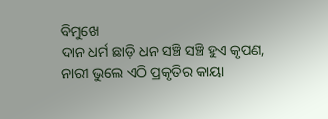ବିମୁଖେ
ଦାନ ଧର୍ମ ଛାଡ଼ି ଧନ ସଞ୍ଚି ସଞ୍ଚି ହୁଏ କୃପଣ,
ନାରୀ ଭୁଲେ ଏଠି ପ୍ରକୃତିର କାୟା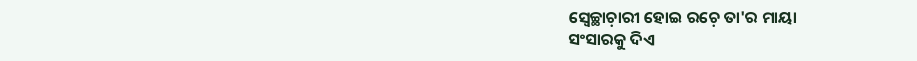ସ୍ବେଚ୍ଛାଚ଼ାରୀ ହୋଇ ରଚ଼େ ତା'ର ମାୟା
ସଂସାରକୁ ଦିଏ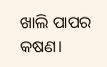ଖାଲି ପାପର କଷଣ।